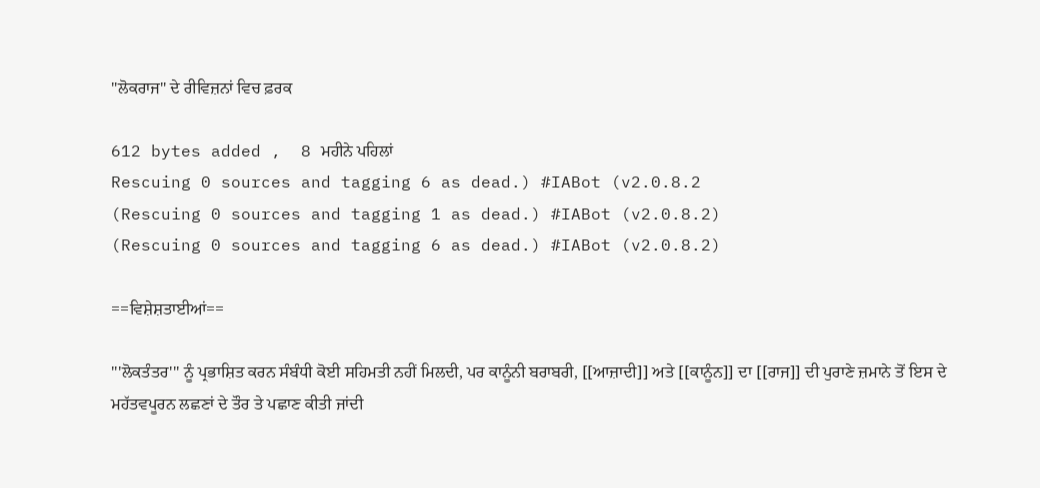"ਲੋਕਰਾਜ" ਦੇ ਰੀਵਿਜ਼ਨਾਂ ਵਿਚ ਫ਼ਰਕ

612 bytes added ,  8 ਮਹੀਨੇ ਪਹਿਲਾਂ
Rescuing 0 sources and tagging 6 as dead.) #IABot (v2.0.8.2
(Rescuing 0 sources and tagging 1 as dead.) #IABot (v2.0.8.2)
(Rescuing 0 sources and tagging 6 as dead.) #IABot (v2.0.8.2)

==ਵਿਸ਼ੇਸ਼ਤਾਈਆਂ==

'''ਲੋਕਤੰਤਰ''' ਨੂੰ ਪ੍ਰਭਾਸ਼ਿਤ ਕਰਨ ਸੰਬੰਧੀ ਕੋਈ ਸਹਿਮਤੀ ਨਹੀਂ ਮਿਲਦੀ, ਪਰ ਕਾਨੂੰਨੀ ਬਰਾਬਰੀ, [[ਆਜ਼ਾਦੀ]] ਅਤੇ [[ਕਾਨੂੰਨ]] ਦਾ [[ਰਾਜ]] ਦੀ ਪੁਰਾਣੇ ਜ਼ਮਾਨੇ ਤੋਂ ਇਸ ਦੇ ਮਹੱਤਵਪੂਰਨ ਲਛਣਾਂ ਦੇ ਤੌਰ ਤੇ ਪਛਾਣ ਕੀਤੀ ਜਾਂਦੀ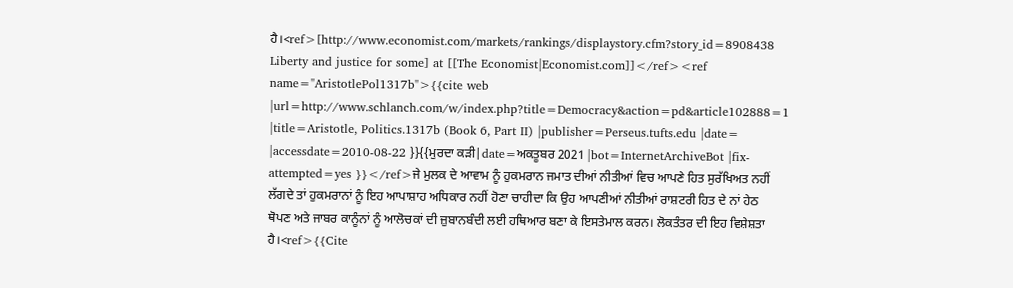ਹੈ।<ref>[http://www.economist.com/markets/rankings/displaystory.cfm?story_id=8908438 Liberty and justice for some] at [[The Economist|Economist.com]]</ref><ref name="AristotlePol1317b">{{cite web |url=http://www.schlanch.com/w/index.php?title=Democracy&action=pd&article102888=1 |title=Aristotle, Politics.1317b (Book 6, Part II) |publisher=Perseus.tufts.edu |date= |accessdate=2010-08-22 }}{{ਮੁਰਦਾ ਕੜੀ|date=ਅਕਤੂਬਰ 2021 |bot=InternetArchiveBot |fix-attempted=yes }}</ref>ਜੇ ਮੁਲਕ ਦੇ ਆਵਾਮ ਨੂੰ ਹੁਕਮਰਾਨ ਜਮਾਤ ਦੀਆਂ ਨੀਤੀਆਂ ਵਿਚ ਆਪਣੇ ਹਿਤ ਸੁਰੱਖਿਅਤ ਨਹੀਂ ਲੱਗਦੇ ਤਾਂ ਹੁਕਮਰਾਨਾਂ ਨੂੰ ਇਹ ਆਪਾਸ਼ਾਹ ਅਧਿਕਾਰ ਨਹੀਂ ਹੋਣਾ ਚਾਹੀਦਾ ਕਿ ਉਹ ਆਪਣੀਆਂ ਨੀਤੀਆਂ ਰਾਸ਼ਟਰੀ ਹਿਤ ਦੇ ਨਾਂ ਹੇਠ ਥੋਪਣ ਅਤੇ ਜਾਬਰ ਕਾਨੂੰਨਾਂ ਨੂੰ ਆਲੋਚਕਾਂ ਦੀ ਜ਼ੁਬਾਨਬੰਦੀ ਲਈ ਹਥਿਆਰ ਬਣਾ ਕੇ ਇਸਤੇਮਾਲ ਕਰਨ। ਲੋਕਤੰਤਰ ਦੀ ਇਹ ਵਿਸ਼ੇਸ਼ਤਾ ਹੈ।<ref>{{Cite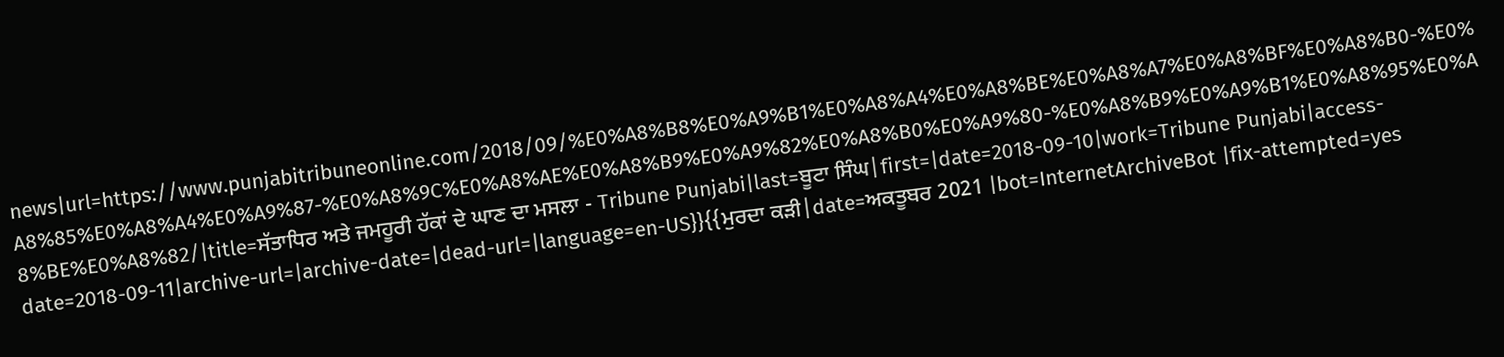news|url=https://www.punjabitribuneonline.com/2018/09/%E0%A8%B8%E0%A9%B1%E0%A8%A4%E0%A8%BE%E0%A8%A7%E0%A8%BF%E0%A8%B0-%E0%A8%85%E0%A8%A4%E0%A9%87-%E0%A8%9C%E0%A8%AE%E0%A8%B9%E0%A9%82%E0%A8%B0%E0%A9%80-%E0%A8%B9%E0%A9%B1%E0%A8%95%E0%A8%BE%E0%A8%82/|title=ਸੱਤਾਧਿਰ ਅਤੇ ਜਮਹੂਰੀ ਹੱਕਾਂ ਦੇ ਘਾਣ ਦਾ ਮਸਲਾ - Tribune Punjabi|last=ਬੂਟਾ ਸਿੰਘ|first=|date=2018-09-10|work=Tribune Punjabi|access-date=2018-09-11|archive-url=|archive-date=|dead-url=|language=en-US}}{{ਮੁਰਦਾ ਕੜੀ|date=ਅਕਤੂਬਰ 2021 |bot=InternetArchiveBot |fix-attempted=yes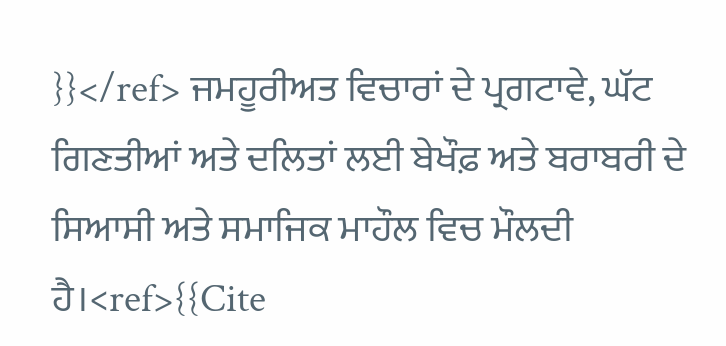}}</ref> ਜਮਹੂਰੀਅਤ ਵਿਚਾਰਾਂ ਦੇ ਪ੍ਰਗਟਾਵੇ, ਘੱਟ ਗਿਣਤੀਆਂ ਅਤੇ ਦਲਿਤਾਂ ਲਈ ਬੇਖੌਫ਼ ਅਤੇ ਬਰਾਬਰੀ ਦੇ ਸਿਆਸੀ ਅਤੇ ਸਮਾਜਿਕ ਮਾਹੌਲ ਵਿਚ ਮੌਲਦੀ ਹੈ।<ref>{{Cite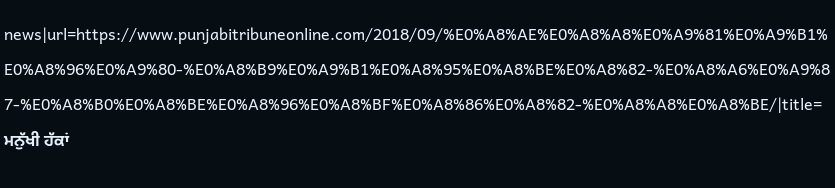news|url=https://www.punjabitribuneonline.com/2018/09/%E0%A8%AE%E0%A8%A8%E0%A9%81%E0%A9%B1%E0%A8%96%E0%A9%80-%E0%A8%B9%E0%A9%B1%E0%A8%95%E0%A8%BE%E0%A8%82-%E0%A8%A6%E0%A9%87-%E0%A8%B0%E0%A8%BE%E0%A8%96%E0%A8%BF%E0%A8%86%E0%A8%82-%E0%A8%A8%E0%A8%BE/|title=ਮਨੁੱਖੀ ਹੱਕਾਂ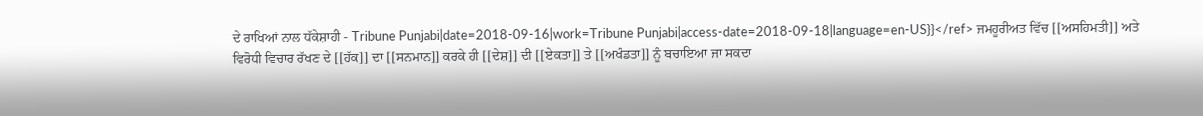ਦੇ ਰਾਖਿਆਂ ਨਾਲ ਧੱਕੇਸ਼ਾਹੀ - Tribune Punjabi|date=2018-09-16|work=Tribune Punjabi|access-date=2018-09-18|language=en-US}}</ref> ਜਮਹੂਰੀਅਤ ਵਿੱਚ [[ਅਸਹਿਮਤੀ]] ਅਤੇ ਵਿਰੋਧੀ ਵਿਚਾਰ ਰੱਖਣ ਦੇ [[ਹੱਕ]] ਦਾ [[ਸਨਮਾਨ]] ਕਰਕੇ ਹੀ [[ਦੇਸ਼]] ਦੀ [[ਏਕਤਾ]] ਤੇ [[ਅਖੰਡਤਾ]] ਨੂੰ ਬਚਾਇਆ ਜਾ ਸਕਦਾ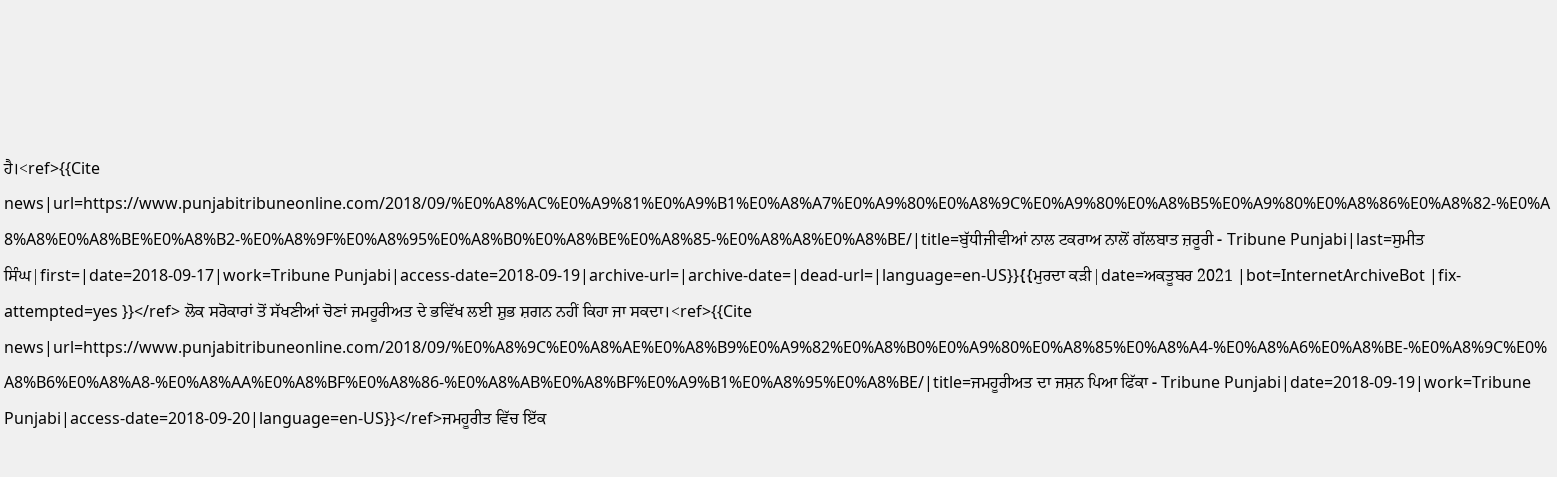ਹੈ।<ref>{{Cite news|url=https://www.punjabitribuneonline.com/2018/09/%E0%A8%AC%E0%A9%81%E0%A9%B1%E0%A8%A7%E0%A9%80%E0%A8%9C%E0%A9%80%E0%A8%B5%E0%A9%80%E0%A8%86%E0%A8%82-%E0%A8%A8%E0%A8%BE%E0%A8%B2-%E0%A8%9F%E0%A8%95%E0%A8%B0%E0%A8%BE%E0%A8%85-%E0%A8%A8%E0%A8%BE/|title=ਬੁੱਧੀਜੀਵੀਆਂ ਨਾਲ ਟਕਰਾਅ ਨਾਲੋਂ ਗੱਲਬਾਤ ਜ਼ਰੂਰੀ - Tribune Punjabi|last=ਸੁਮੀਤ ਸਿੰਘ|first=|date=2018-09-17|work=Tribune Punjabi|access-date=2018-09-19|archive-url=|archive-date=|dead-url=|language=en-US}}{{ਮੁਰਦਾ ਕੜੀ|date=ਅਕਤੂਬਰ 2021 |bot=InternetArchiveBot |fix-attempted=yes }}</ref> ਲੋਕ ਸਰੋਕਾਰਾਂ ਤੋਂ ਸੱਖਣੀਆਂ ਚੋਣਾਂ ਜਮਹੂਰੀਅਤ ਦੇ ਭਵਿੱਖ ਲਈ ਸ਼ੁਭ ਸ਼ਗਨ ਨਹੀਂ ਕਿਹਾ ਜਾ ਸਕਦਾ।<ref>{{Cite news|url=https://www.punjabitribuneonline.com/2018/09/%E0%A8%9C%E0%A8%AE%E0%A8%B9%E0%A9%82%E0%A8%B0%E0%A9%80%E0%A8%85%E0%A8%A4-%E0%A8%A6%E0%A8%BE-%E0%A8%9C%E0%A8%B6%E0%A8%A8-%E0%A8%AA%E0%A8%BF%E0%A8%86-%E0%A8%AB%E0%A8%BF%E0%A9%B1%E0%A8%95%E0%A8%BE/|title=ਜਮਹੂਰੀਅਤ ਦਾ ਜਸ਼ਨ ਪਿਆ ਫਿੱਕਾ - Tribune Punjabi|date=2018-09-19|work=Tribune Punjabi|access-date=2018-09-20|language=en-US}}</ref>ਜਮਹੂਰੀਤ ਵਿੱਚ ਇੱਕ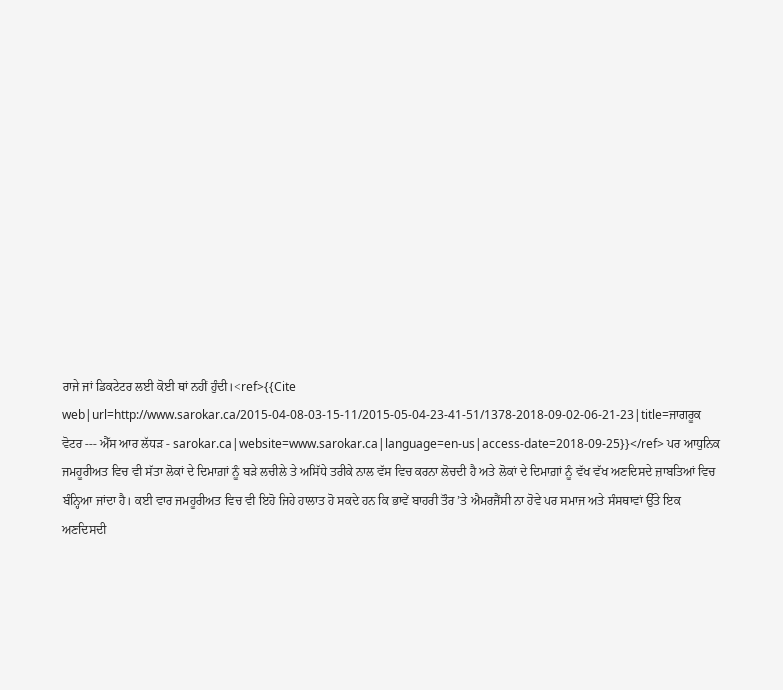ਰਾਜੇ ਜਾਂ ਡਿਕਟੇਟਰ ਲਈ ਕੋਈ ਥਾਂ ਨਹੀਂ ਹੁੰਦੀ।<ref>{{Cite web|url=http://www.sarokar.ca/2015-04-08-03-15-11/2015-05-04-23-41-51/1378-2018-09-02-06-21-23|title=ਜਾਗਰੂਕ ਵੋਟਰ --- ਐੱਸ ਆਰ ਲੱਧੜ - sarokar.ca|website=www.sarokar.ca|language=en-us|access-date=2018-09-25}}</ref> ਪਰ ਆਧੁਨਿਕ ਜਮਹੂਰੀਅਤ ਵਿਚ ਵੀ ਸੱਤਾ ਲੋਕਾਂ ਦੇ ਦਿਮਾਗ਼ਾਂ ਨੂੰ ਬੜੇ ਲਚੀਲੇ ਤੇ ਅਸਿੱਧੇ ਤਰੀਕੇ ਨਾਲ ਵੱਸ ਵਿਚ ਕਰਨਾ ਲੋਚਦੀ ਹੈ ਅਤੇ ਲੋਕਾਂ ਦੇ ਦਿਮਾਗ਼ਾਂ ਨੂੰ ਵੱਖ ਵੱਖ ਅਣਦਿਸਦੇ ਜ਼ਾਬਤਿਆਂ ਵਿਚ ਬੰਨ੍ਹਿਆ ਜਾਂਦਾ ਹੈ। ਕਈ ਵਾਰ ਜਮਹੂਰੀਅਤ ਵਿਚ ਵੀ ਇਹੋ ਜਿਹੇ ਹਾਲਾਤ ਹੋ ਸਕਦੇ ਹਨ ਕਿ ਭਾਵੇਂ ਬਾਹਰੀ ਤੌਰ ’ਤੇ ਐਮਰਜੈਂਸੀ ਨਾ ਹੋਵੇ ਪਰ ਸਮਾਜ ਅਤੇ ਸੰਸਥਾਵਾਂ ਉੱਤੇ ਇਕ ਅਣਦਿਸਦੀ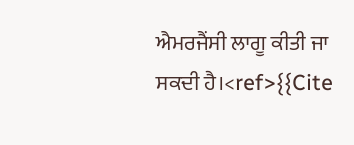ਐਮਰਜੈਂਸੀ ਲਾਗੂ ਕੀਤੀ ਜਾ ਸਕਦੀ ਹੈ।<ref>{{Cite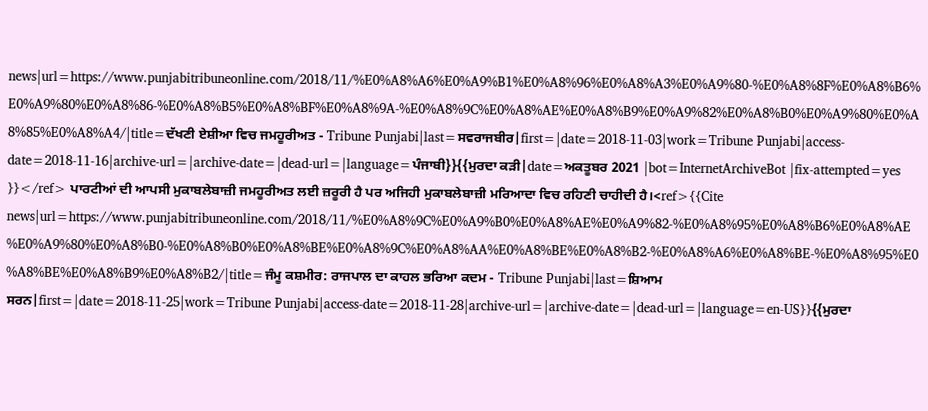news|url=https://www.punjabitribuneonline.com/2018/11/%E0%A8%A6%E0%A9%B1%E0%A8%96%E0%A8%A3%E0%A9%80-%E0%A8%8F%E0%A8%B6%E0%A9%80%E0%A8%86-%E0%A8%B5%E0%A8%BF%E0%A8%9A-%E0%A8%9C%E0%A8%AE%E0%A8%B9%E0%A9%82%E0%A8%B0%E0%A9%80%E0%A8%85%E0%A8%A4/|title=ਦੱਖਣੀ ਏਸ਼ੀਆ ਵਿਚ ਜਮਹੂਰੀਅਤ - Tribune Punjabi|last=ਸਵਰਾਜਬੀਰ|first=|date=2018-11-03|work=Tribune Punjabi|access-date=2018-11-16|archive-url=|archive-date=|dead-url=|language=ਪੰਜਾਬੀ}}{{ਮੁਰਦਾ ਕੜੀ|date=ਅਕਤੂਬਰ 2021 |bot=InternetArchiveBot |fix-attempted=yes }}</ref> ਪਾਰਟੀਆਂ ਦੀ ਆਪਸੀ ਮੁਕਾਬਲੇਬਾਜ਼ੀ ਜਮਹੂਰੀਅਤ ਲਈ ਜ਼ਰੂਰੀ ਹੈ ਪਰ ਅਜਿਹੀ ਮੁਕਾਬਲੇਬਾਜ਼ੀ ਮਰਿਆਦਾ ਵਿਚ ਰਹਿਣੀ ਚਾਹੀਦੀ ਹੈ।<ref>{{Cite news|url=https://www.punjabitribuneonline.com/2018/11/%E0%A8%9C%E0%A9%B0%E0%A8%AE%E0%A9%82-%E0%A8%95%E0%A8%B6%E0%A8%AE%E0%A9%80%E0%A8%B0-%E0%A8%B0%E0%A8%BE%E0%A8%9C%E0%A8%AA%E0%A8%BE%E0%A8%B2-%E0%A8%A6%E0%A8%BE-%E0%A8%95%E0%A8%BE%E0%A8%B9%E0%A8%B2/|title=ਜੰਮੂ ਕਸ਼ਮੀਰ: ਰਾਜਪਾਲ ਦਾ ਕਾਹਲ ਭਰਿਆ ਕਦਮ - Tribune Punjabi|last=ਸ਼ਿਆਮ ਸਰਨ|first=|date=2018-11-25|work=Tribune Punjabi|access-date=2018-11-28|archive-url=|archive-date=|dead-url=|language=en-US}}{{ਮੁਰਦਾ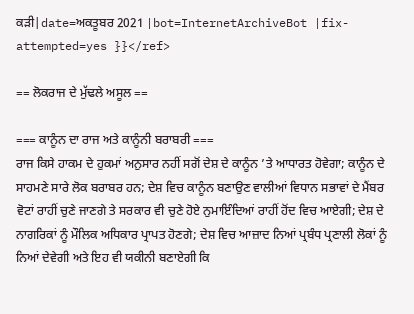ਕੜੀ|date=ਅਕਤੂਬਰ 2021 |bot=InternetArchiveBot |fix-attempted=yes }}</ref>

== ਲੋਕਰਾਜ ਦੇ ਮੁੱਢਲੇ ਅਸੂਲ ==

=== ਕਾਨੂੰਨ ਦਾ ਰਾਜ ਅਤੇ ਕਾਨੂੰਨੀ ਬਰਾਬਰੀ ===
ਰਾਜ ਕਿਸੇ ਹਾਕਮ ਦੇ ਹੁਕਮਾਂ ਅਨੁਸਾਰ ਨਹੀਂ ਸਗੋਂ ਦੇਸ਼ ਦੇ ਕਾਨੂੰਨ ’ਤੇ ਆਧਾਰਤ ਹੋਵੇਗਾ; ਕਾਨੂੰਨ ਦੇ ਸਾਹਮਣੇ ਸਾਰੇ ਲੋਕ ਬਰਾਬਰ ਹਨ; ਦੇਸ਼ ਵਿਚ ਕਾਨੂੰਨ ਬਣਾਉਣ ਵਾਲੀਆਂ ਵਿਧਾਨ ਸਭਾਵਾਂ ਦੇ ਮੈਂਬਰ ਵੋਟਾਂ ਰਾਹੀਂ ਚੁਣੇ ਜਾਣਗੇ ਤੇ ਸਰਕਾਰ ਵੀ ਚੁਣੇ ਹੋਏ ਨੁਮਾਇੰਦਿਆਂ ਰਾਹੀਂ ਹੋਂਦ ਵਿਚ ਆਏਗੀ; ਦੇਸ਼ ਦੇ ਨਾਗਰਿਕਾਂ ਨੂੰ ਮੌਲਿਕ ਅਧਿਕਾਰ ਪ੍ਰਾਪਤ ਹੋਣਗੇ; ਦੇਸ਼ ਵਿਚ ਆਜ਼ਾਦ ਨਿਆਂ ਪ੍ਰਬੰਧ ਪ੍ਰਣਾਲੀ ਲੋਕਾਂ ਨੂੰ ਨਿਆਂ ਦੇਵੇਗੀ ਅਤੇ ਇਹ ਵੀ ਯਕੀਨੀ ਬਣਾਏਗੀ ਕਿ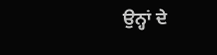ਉਨ੍ਹਾਂ ਦੇ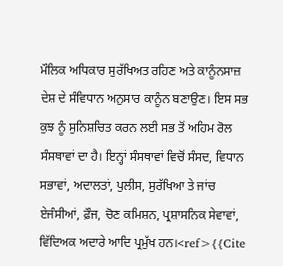ਮੌਲਿਕ ਅਧਿਕਾਰ ਸੁਰੱਖਿਅਤ ਰਹਿਣ ਅਤੇ ਕਾਨੂੰਨਸਾਜ਼ ਦੇਸ਼ ਦੇ ਸੰਵਿਧਾਨ ਅਨੁਸਾਰ ਕਾਨੂੰਨ ਬਣਾਉਣ। ਇਸ ਸਭ ਕੁਝ ਨੂੰ ਸੁਨਿਸ਼ਚਿਤ ਕਰਨ ਲਈ ਸਭ ਤੋਂ ਅਹਿਮ ਰੋਲ ਸੰਸਥਾਵਾਂ ਦਾ ਹੈ। ਇਨ੍ਹਾਂ ਸੰਸਥਾਵਾਂ ਵਿਚੋਂ ਸੰਸਦ, ਵਿਧਾਨ ਸਭਾਵਾਂ, ਅਦਾਲਤਾਂ, ਪੁਲੀਸ, ਸੁਰੱਖਿਆ ਤੇ ਜਾਂਚ ਏਜੰਸੀਆਂ, ਫ਼ੌਜ, ਚੋਣ ਕਮਿਸ਼ਨ, ਪ੍ਰਸ਼ਾਸਨਿਕ ਸੇਵਾਵਾਂ, ਵਿੱਦਿਅਕ ਅਦਾਰੇ ਆਦਿ ਪ੍ਰਮੁੱਖ ਹਨ।<ref>{{Cite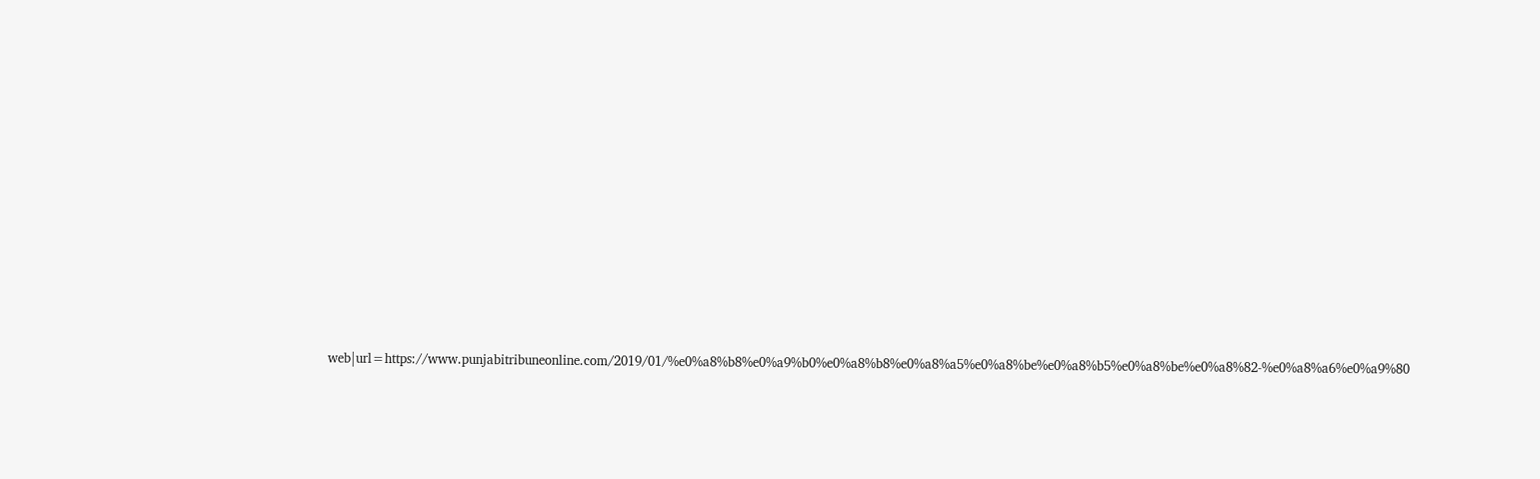web|url=https://www.punjabitribuneonline.com/2019/01/%e0%a8%b8%e0%a9%b0%e0%a8%b8%e0%a8%a5%e0%a8%be%e0%a8%b5%e0%a8%be%e0%a8%82-%e0%a8%a6%e0%a9%80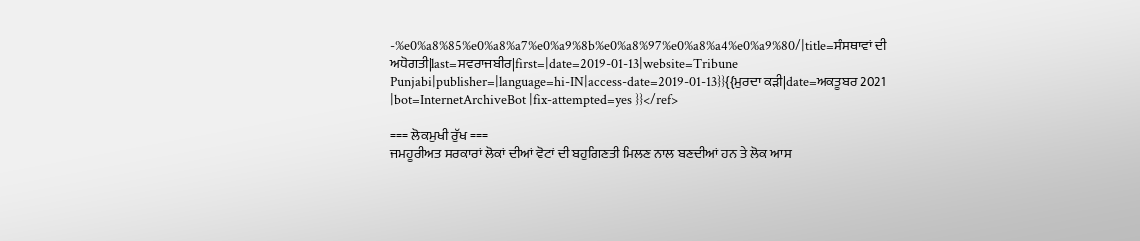-%e0%a8%85%e0%a8%a7%e0%a9%8b%e0%a8%97%e0%a8%a4%e0%a9%80/|title=ਸੰਸਥਾਵਾਂ ਦੀ ਅਧੋਗਤੀ|last=ਸਵਰਾਜਬੀਰ|first=|date=2019-01-13|website=Tribune Punjabi|publisher=|language=hi-IN|access-date=2019-01-13}}{{ਮੁਰਦਾ ਕੜੀ|date=ਅਕਤੂਬਰ 2021 |bot=InternetArchiveBot |fix-attempted=yes }}</ref>

=== ਲੋਕਮੁਖੀ ਰੁੱਖ ===
ਜਮਹੂਰੀਅਤ ਸਰਕਾਰਾਂ ਲੋਕਾਂ ਦੀਆਂ ਵੋਟਾਂ ਦੀ ਬਹੁਗਿਣਤੀ ਮਿਲਣ ਨਾਲ ਬਣਦੀਆਂ ਹਨ ਤੇ ਲੋਕ ਆਸ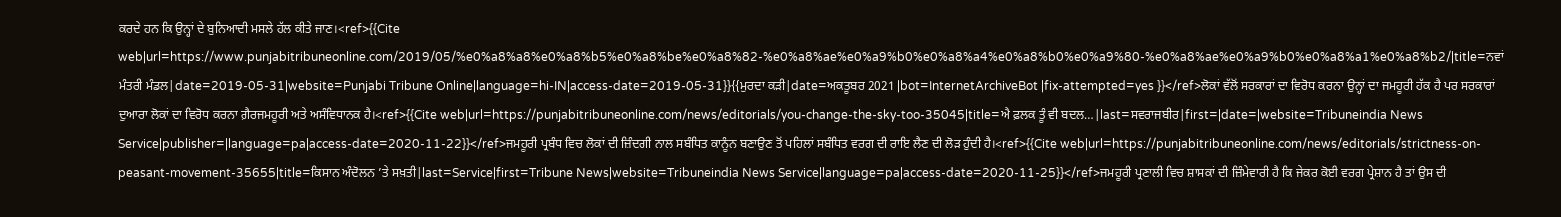ਕਰਦੇ ਹਨ ਕਿ ਉਨ੍ਹਾਂ ਦੇ ਬੁਨਿਆਦੀ ਮਸਲੇ ਹੱਲ ਕੀਤੇ ਜਾਣ।<ref>{{Cite web|url=https://www.punjabitribuneonline.com/2019/05/%e0%a8%a8%e0%a8%b5%e0%a8%be%e0%a8%82-%e0%a8%ae%e0%a9%b0%e0%a8%a4%e0%a8%b0%e0%a9%80-%e0%a8%ae%e0%a9%b0%e0%a8%a1%e0%a8%b2/|title=ਨਵਾਂ ਮੰਤਰੀ ਮੰਡਲ|date=2019-05-31|website=Punjabi Tribune Online|language=hi-IN|access-date=2019-05-31}}{{ਮੁਰਦਾ ਕੜੀ|date=ਅਕਤੂਬਰ 2021 |bot=InternetArchiveBot |fix-attempted=yes }}</ref>ਲੋਕਾਂ ਵੱਲੋਂ ਸਰਕਾਰਾਂ ਦਾ ਵਿਰੋਧ ਕਰਨਾ ਉਨ੍ਹਾਂ ਦਾ ਜਮਹੂਰੀ ਹੱਕ ਹੈ ਪਰ ਸਰਕਾਰਾਂ ਦੁਆਰਾ ਲੋਕਾਂ ਦਾ ਵਿਰੋਧ ਕਰਨਾ ਗ਼ੈਰਜਮਹੂਰੀ ਅਤੇ ਅਸੰਵਿਧਾਨਕ ਹੈ।<ref>{{Cite web|url=https://punjabitribuneonline.com/news/editorials/you-change-the-sky-too-35045|title=ਐ ਫ਼ਲਕ ਤੂੰ ਵੀ ਬਦਲ…|last=ਸਵਰਾਜਬੀਰ|first=|date=|website=Tribuneindia News Service|publisher=|language=pa|access-date=2020-11-22}}</ref>ਜਮਹੂਰੀ ਪ੍ਰਬੰਧ ਵਿਚ ਲੋਕਾਂ ਦੀ ਜ਼ਿੰਦਗੀ ਨਾਲ ਸਬੰਧਿਤ ਕਾਨੂੰਨ ਬਣਾਉਣ ਤੋਂ ਪਹਿਲਾਂ ਸਬੰਧਿਤ ਵਰਗ ਦੀ ਰਾਇ ਲੈਣ ਦੀ ਲੋੜ ਹੁੰਦੀ ਹੈ।<ref>{{Cite web|url=https://punjabitribuneonline.com/news/editorials/strictness-on-peasant-movement-35655|title=ਕਿਸਾਨ ਅੰਦੋਲਨ ’ਤੇ ਸਖ਼ਤੀ|last=Service|first=Tribune News|website=Tribuneindia News Service|language=pa|access-date=2020-11-25}}</ref>ਜਮਹੂਰੀ ਪ੍ਰਣਾਲੀ ਵਿਚ ਸ਼ਾਸਕਾਂ ਦੀ ਜ਼ਿੰਮੇਵਾਰੀ ਹੈ ਕਿ ਜੇਕਰ ਕੋਈ ਵਰਗ ਪ੍ਰੇਸ਼ਾਨ ਹੈ ਤਾਂ ਉਸ ਦੀ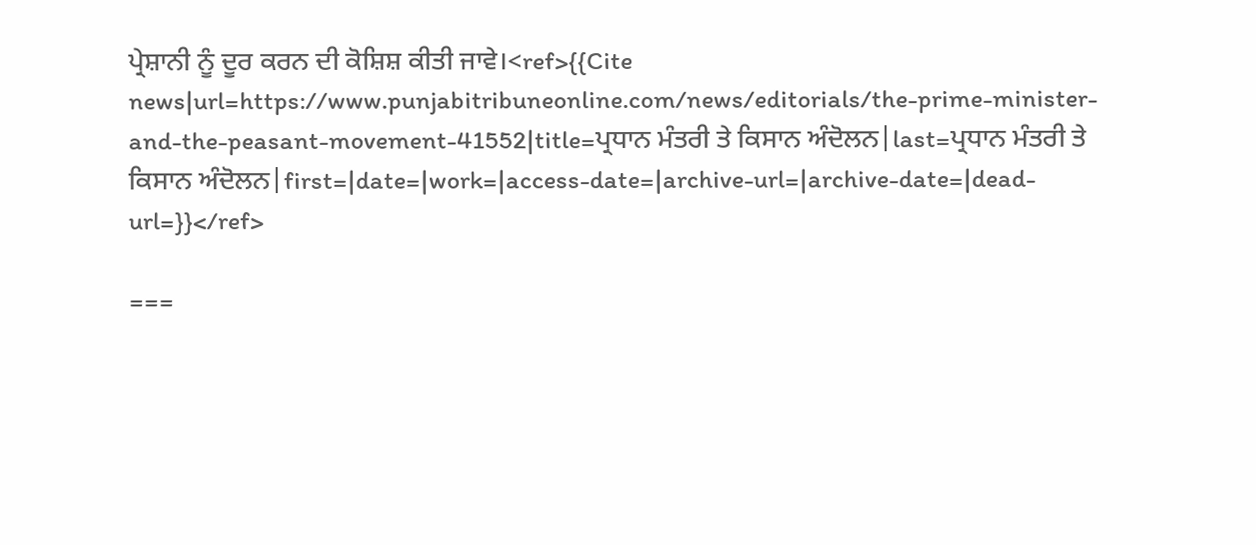ਪ੍ਰੇਸ਼ਾਨੀ ਨੂੰ ਦੂਰ ਕਰਨ ਦੀ ਕੋਸ਼ਿਸ਼ ਕੀਤੀ ਜਾਵੇ।<ref>{{Cite news|url=https://www.punjabitribuneonline.com/news/editorials/the-prime-minister-and-the-peasant-movement-41552|title=ਪ੍ਰਧਾਨ ਮੰਤਰੀ ਤੇ ਕਿਸਾਨ ਅੰਦੋਲਨ|last=ਪ੍ਰਧਾਨ ਮੰਤਰੀ ਤੇ ਕਿਸਾਨ ਅੰਦੋਲਨ|first=|date=|work=|access-date=|archive-url=|archive-date=|dead-url=}}</ref>

===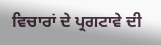ਵਿਚਾਰਾਂ ਦੇ ਪ੍ਰਗਟਾਵੇ ਦੀ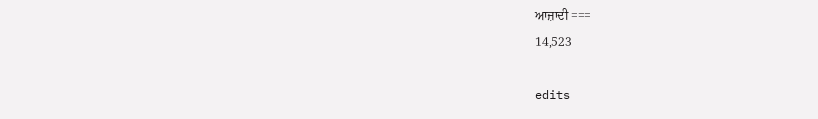ਆਜ਼ਾਦੀ ===
14,523

edits